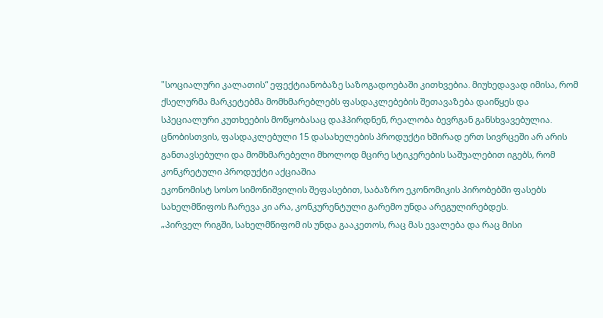"სოციალური კალათის“ ეფექტიანობაზე საზოგადოებაში კითხვებია. მიუხედავად იმისა, რომ ქსელურმა მარკეტებმა მომხმარებლებს ფასდაკლებების შეთავაზება დაიწყეს და სპეციალური კუთხეების მოწყობასაც დაჰპირდნენ, რეალობა ბევრგან განსხვავებულია.
ცნობისთვის, ფასდაკლებული 15 დასახელების პროდუქტი ხშირად ერთ სივრცეში არ არის განთავსებული და მომხმარებელი მხოლოდ მცირე სტიკერების საშუალებით იგებს, რომ კონკრეტული პროდუქტი აქციაშია
ეკონომისტ სოსო სიმონიშვილის შეფასებით, საბაზრო ეკონომიკის პირობებში ფასებს სახელმწიფოს ჩარევა კი არა, კონკურენტული გარემო უნდა არეგულირებდეს.
„პირველ რიგში, სახელმწიფომ ის უნდა გააკეთოს, რაც მას ევალება და რაც მისი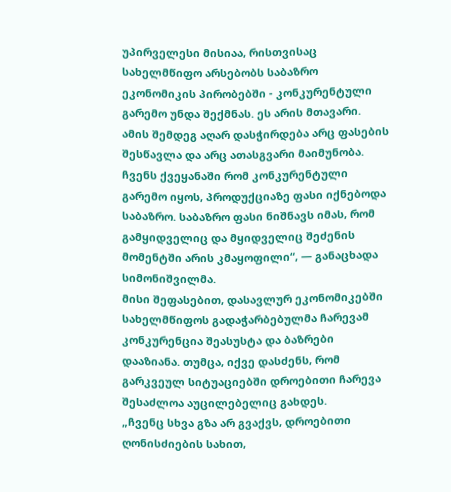უპირველესი მისიაა, რისთვისაც სახელმწიფო არსებობს საბაზრო ეკონომიკის პირობებში - კონკურენტული გარემო უნდა შექმნას. ეს არის მთავარი. ამის შემდეგ აღარ დასჭირდება არც ფასების შესწავლა და არც ათასგვარი მაიმუნობა. ჩვენს ქვეყანაში რომ კონკურენტული გარემო იყოს, პროდუქციაზე ფასი იქნებოდა საბაზრო. საბაზრო ფასი ნიშნავს იმას, რომ გამყიდველიც და მყიდველიც შეძენის მომენტში არის კმაყოფილი“, — განაცხადა სიმონიშვილმა.
მისი შეფასებით, დასავლურ ეკონომიკებში სახელმწიფოს გადაჭარბებულმა ჩარევამ კონკურენცია შეასუსტა და ბაზრები დააზიანა. თუმცა, იქვე დასძენს, რომ გარკვეულ სიტუაციებში დროებითი ჩარევა შესაძლოა აუცილებელიც გახდეს.
„ჩვენც სხვა გზა არ გვაქვს, დროებითი ღონისძიების სახით,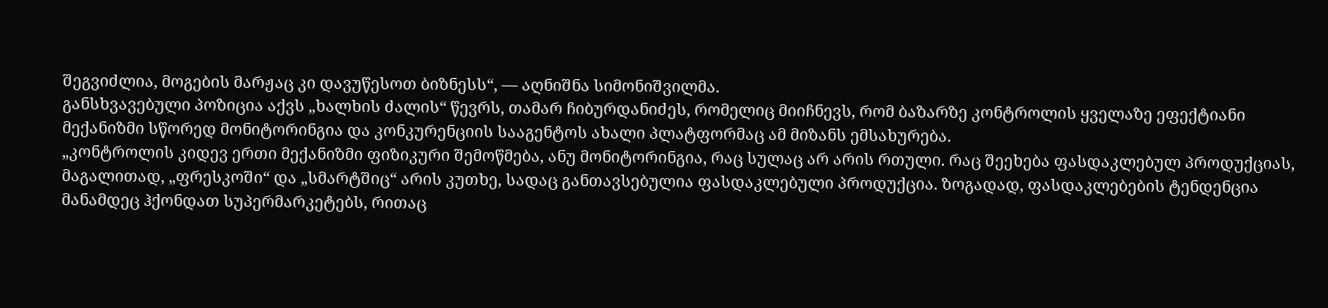შეგვიძლია, მოგების მარჟაც კი დავუწესოთ ბიზნესს“, — აღნიშნა სიმონიშვილმა.
განსხვავებული პოზიცია აქვს „ხალხის ძალის“ წევრს, თამარ ჩიბურდანიძეს, რომელიც მიიჩნევს, რომ ბაზარზე კონტროლის ყველაზე ეფექტიანი მექანიზმი სწორედ მონიტორინგია და კონკურენციის სააგენტოს ახალი პლატფორმაც ამ მიზანს ემსახურება.
„კონტროლის კიდევ ერთი მექანიზმი ფიზიკური შემოწმება, ანუ მონიტორინგია, რაც სულაც არ არის რთული. რაც შეეხება ფასდაკლებულ პროდუქციას, მაგალითად, „ფრესკოში“ და „სმარტშიც“ არის კუთხე, სადაც განთავსებულია ფასდაკლებული პროდუქცია. ზოგადად, ფასდაკლებების ტენდენცია მანამდეც ჰქონდათ სუპერმარკეტებს, რითაც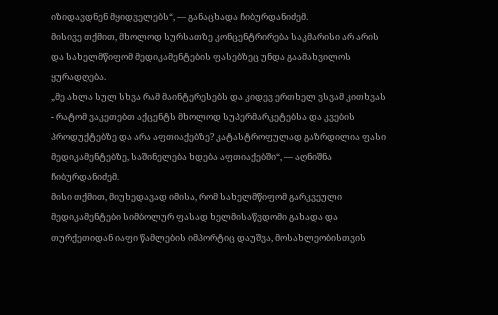იზიდავდნენ მყიდველებს“, — განაცხადა ჩიბურდანიძემ.
მისივე თქმით, მხოლოდ სურსათზე კონცენტრირება საკმარისი არ არის და სახელმწიფომ მედიკამენტების ფასებზეც უნდა გაამახვილოს ყურადღება.
„მე ახლა სულ სხვა რამ მაინტერესებს და კიდევ ერთხელ ვსვამ კითხვას - რატომ ვაკეთებთ აქცენტს მხოლოდ სუპერმარკეტებსა და კვების პროდუქტებზე და არა აფთიაქებზე? კატასტროფულად გაზრდილია ფასი მედიკამენტებზე, საშინელება ხდება აფთიაქებში“, — აღნიშნა ჩიბურდანიძემ.
მისი თქმით, მიუხედავად იმისა, რომ სახელმწიფომ გარკვეული მედიკამენტები სიმბოლურ ფასად ხელმისაწვდომი გახადა და თურქეთიდან იაფი წამლების იმპორტიც დაუშვა, მოსახლეობისთვის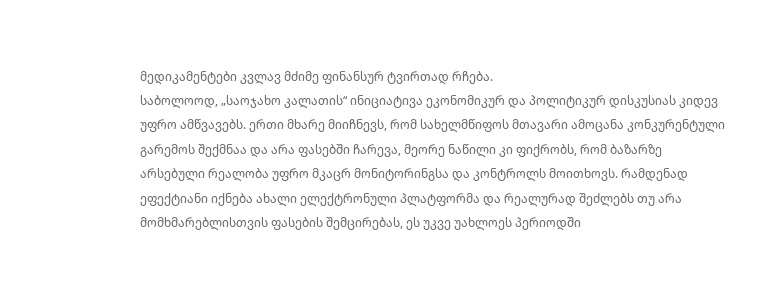მედიკამენტები კვლავ მძიმე ფინანსურ ტვირთად რჩება.
საბოლოოდ, „საოჯახო კალათის“ ინიციატივა ეკონომიკურ და პოლიტიკურ დისკუსიას კიდევ უფრო ამწვავებს. ერთი მხარე მიიჩნევს, რომ სახელმწიფოს მთავარი ამოცანა კონკურენტული გარემოს შექმნაა და არა ფასებში ჩარევა, მეორე ნაწილი კი ფიქრობს, რომ ბაზარზე არსებული რეალობა უფრო მკაცრ მონიტორინგსა და კონტროლს მოითხოვს. რამდენად ეფექტიანი იქნება ახალი ელექტრონული პლატფორმა და რეალურად შეძლებს თუ არა მომხმარებლისთვის ფასების შემცირებას, ეს უკვე უახლოეს პერიოდში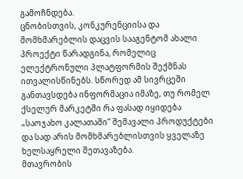გამოჩნდება.
ცნობისთვის, კონკურენციისა და მომხმარებლის დაცვის სააგენტომ ახალი პროექტი წარადგინა, რომელიც ელექტრონული პლატფორმის შექმნას ითვალისწინებს. სწორედ ამ სივრცეში განთავსდება ინფორმაცია იმაზე, თუ რომელ ქსელურ მარკეტში რა ფასად იყიდება „საოჯახო კალათაში“ შემავალი პროდუქტები და სად არის მომხმარებლისთვის ყველაზე ხელსაყრელი შეთავაზება.
მთავრობის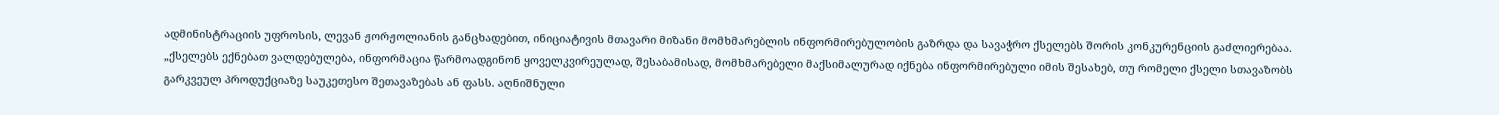ადმინისტრაციის უფროსის, ლევან ჟორჟოლიანის განცხადებით, ინიციატივის მთავარი მიზანი მომხმარებლის ინფორმირებულობის გაზრდა და სავაჭრო ქსელებს შორის კონკურენციის გაძლიერებაა.
„ქსელებს ექნებათ ვალდებულება, ინფორმაცია წარმოადგინონ ყოველკვირეულად, შესაბამისად, მომხმარებელი მაქსიმალურად იქნება ინფორმირებული იმის შესახებ, თუ რომელი ქსელი სთავაზობს გარკვეულ პროდუქციაზე საუკეთესო შეთავაზებას ან ფასს. აღნიშნული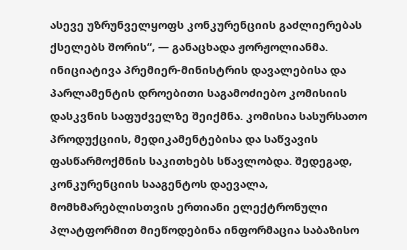ასევე უზრუნველყოფს კონკურენციის გაძლიერებას ქსელებს შორის“, — განაცხადა ჟორჟოლიანმა.
ინიციატივა პრემიერ-მინისტრის დავალებისა და პარლამენტის დროებითი საგამოძიებო კომისიის დასკვნის საფუძველზე შეიქმნა. კომისია სასურსათო პროდუქციის, მედიკამენტებისა და საწვავის ფასწარმოქმნის საკითხებს სწავლობდა. შედეგად, კონკურენციის სააგენტოს დაევალა, მომხმარებლისთვის ერთიანი ელექტრონული პლატფორმით მიეწოდებინა ინფორმაცია საბაზისო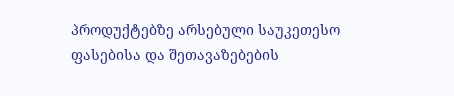პროდუქტებზე არსებული საუკეთესო ფასებისა და შეთავაზებების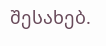შესახებ.